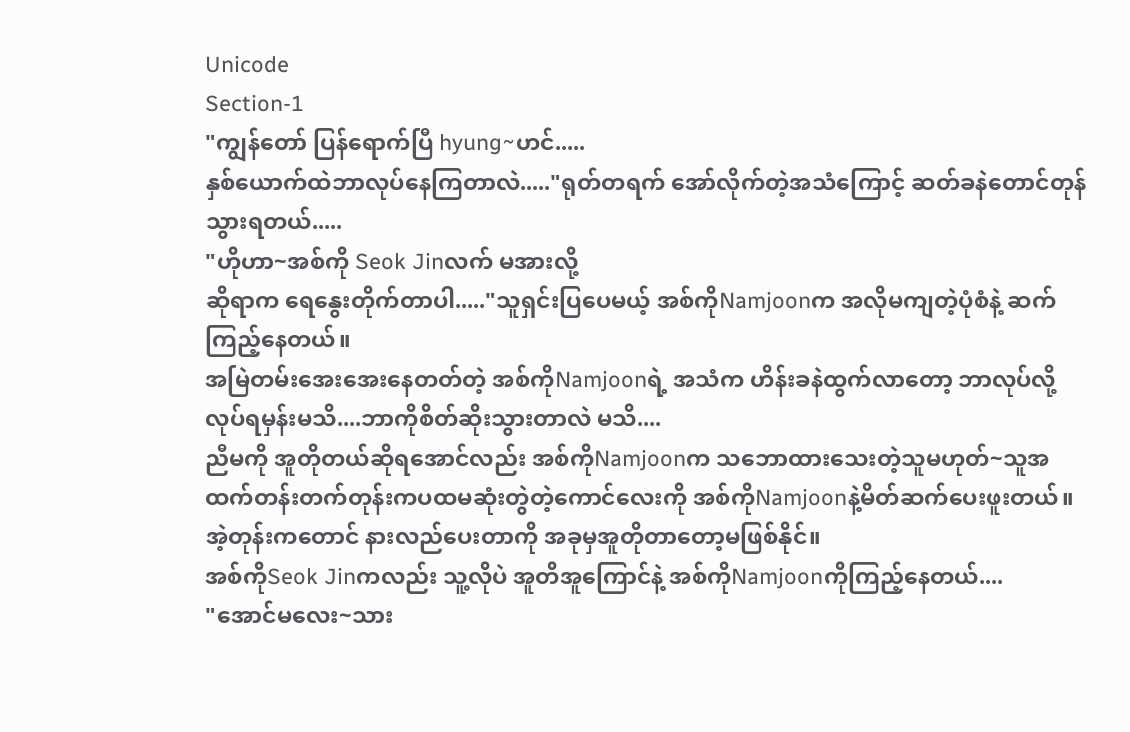Unicode
Section-1
"ကျွန်တော် ပြန်ရောက်ပြီ hyung~ဟင်.....
နှစ်ယောက်ထဲဘာလုပ်နေကြတာလဲ....."ရုတ်တရက် အော်လိုက်တဲ့အသံကြောင့် ဆတ်ခနဲတောင်တုန်သွားရတယ်.....
"ဟိုဟာ~အစ်ကို Seok Jinလက် မအားလို့
ဆိုရာက ရေနွေးတိုက်တာပါ....."သူရှင်းပြပေမယ့် အစ်ကိုNamjoonက အလိုမကျတဲ့ပုံစံနဲ့ ဆက်ကြည့်နေတယ်။
အမြဲတမ်းအေးအေးနေတတ်တဲ့ အစ်ကိုNamjoonရဲ့ အသံက ဟိန်းခနဲထွက်လာတော့ ဘာလုပ်လို့လုပ်ရမှန်းမသိ....ဘာကိုစိတ်ဆိုးသွားတာလဲ မသိ....
ညီမကို အူတိုတယ်ဆိုရအောင်လည်း အစ်ကိုNamjoonက သဘောထားသေးတဲ့သူမဟုတ်~သူအထက်တန်းတက်တုန်းကပထမဆုံးတွဲတဲ့ကောင်လေးကို အစ်ကိုNamjoonနဲ့မိတ်ဆက်ပေးဖူးတယ်။ အဲ့တုန်းကတောင် နားလည်ပေးတာကို အခုမှအူတိုတာတော့မဖြစ်နိုင်။
အစ်ကိုSeok Jinကလည်း သူ့လိုပဲ အူတိအူကြောင်နဲ့ အစ်ကိုNamjoonကိုကြည့်နေတယ်....
"အောင်မလေး~သား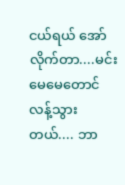ငယ်ရယ် အော်လိုက်တာ....မင်းမေမေတောင် လန့်သွားတယ်.... ဘာ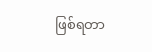ဖြစ်ရတာ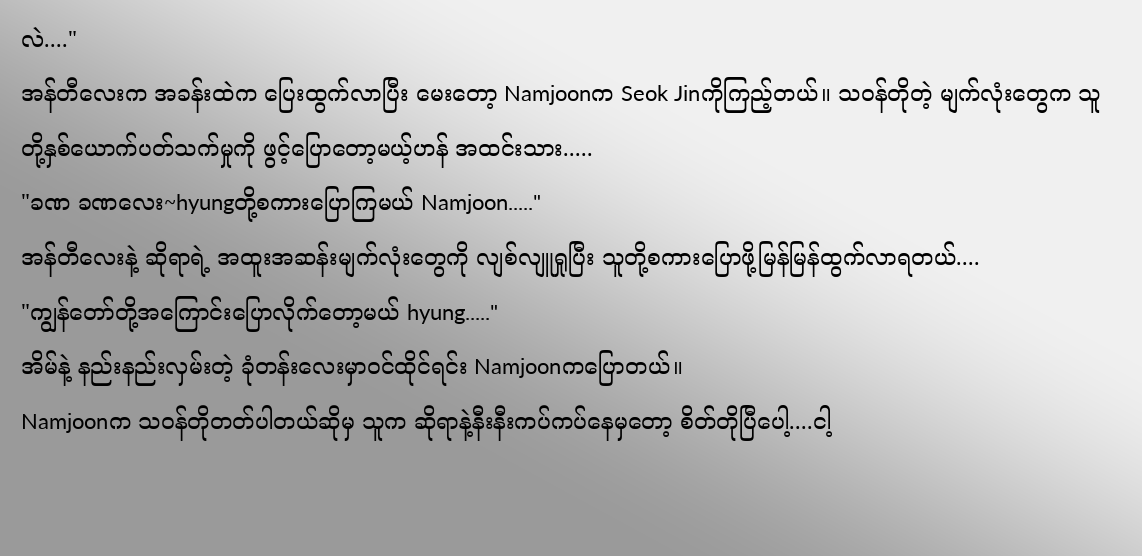လဲ...."
အန်တီလေးက အခန်းထဲက ပြေးထွက်လာပြီး မေးတော့ Namjoonက Seok Jinကိုကြည့်တယ်။ သဝန်တိုတဲ့ မျက်လုံးတွေက သူတို့နှစ်ယောက်ပတ်သက်မှုကို ဖွင့်ပြောတော့မယ့်ဟန် အထင်းသား.....
"ခဏ ခဏလေး~hyungတို့စကားပြောကြမယ် Namjoon....."
အန်တီလေးနဲ့ ဆိုရာရဲ့ အထူးအဆန်းမျက်လုံးတွေကို လျစ်လျူရှုပြီး သူတို့စကားပြောဖို့မြန်မြန်ထွက်လာရတယ်....
"ကျွန်တော်တို့အကြောင်းပြောလိုက်တော့မယ် hyung....."
အိမ်နဲ့ နည်းနည်းလှမ်းတဲ့ ခုံတန်းလေးမှာဝင်ထိုင်ရင်း Namjoonကပြောတယ်။
Namjoonက သဝန်တိုတတ်ပါတယ်ဆိုမှ သူက ဆိုရာနဲ့နီးနီးကပ်ကပ်နေမှတော့ စိတ်တိုပြီပေါ့....ငါ့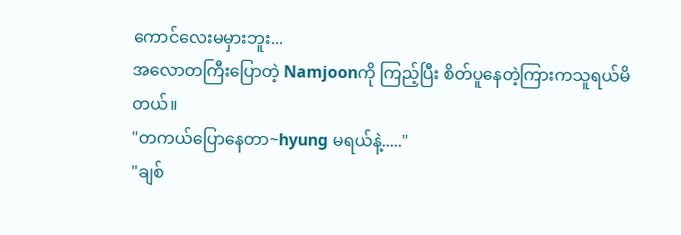ကောင်လေးမမှားဘူး...
အလောတကြီးပြောတဲ့ Namjoonကို ကြည့်ပြီး စိတ်ပူနေတဲ့ကြားကသူရယ်မိတယ်။
"တကယ်ပြောနေတာ~hyung မရယ်နဲ့....."
"ချစ်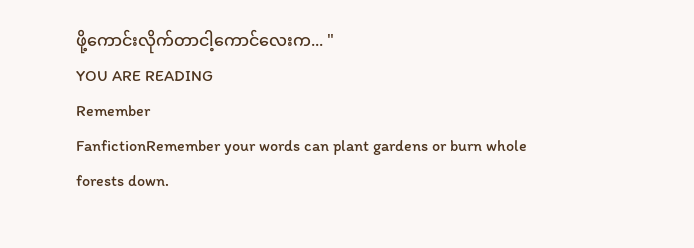ဖို့ကောင်းလိုက်တာငါ့ကောင်လေးက... "
YOU ARE READING
Remember
FanfictionRemember your words can plant gardens or burn whole forests down.